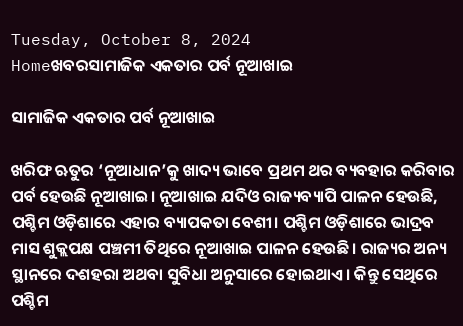Tuesday, October 8, 2024
Homeଖବରସାମାଜିକ ଏକତାର ପର୍ବ ନୂଆଖାଇ

ସାମାଜିକ ଏକତାର ପର୍ବ ନୂଆଖାଇ

ଖରିଫ ଋତୁର ‘ନୂଆଧାନ’କୁ ଖାଦ୍ୟ ଭାବେ ପ୍ରଥମ ଥର ବ୍ୟବହାର କରିବାର ପର୍ବ ହେଉଛି ନୂଆଖାଇ। ନୂଆଖାଇ ଯଦିଓ ରାଜ୍ୟବ୍ୟାପି ପାଳନ ହେଉଛି, ପଶ୍ଚିମ ଓଡ଼ିଶାରେ ଏହାର ବ୍ୟାପକତା ବେଶୀ। ପଶ୍ଚିମ ଓଡ଼ିଶାରେ ଭାଦ୍ରବ ମାସ ଶୁକ୍ଲପକ୍ଷ ପଞ୍ଚମୀ ତିଥିରେ ନୂଆଖାଇ ପାଳନ ହେଉଛି। ରାଜ୍ୟର ଅନ୍ୟ ସ୍ଥାନରେ ଦଶହରା ଅଥବା ସୁବିଧା ଅନୁସାରେ ହୋଇଥାଏ। କିନ୍ତୁ ସେଥିରେ ପଶ୍ଚିମ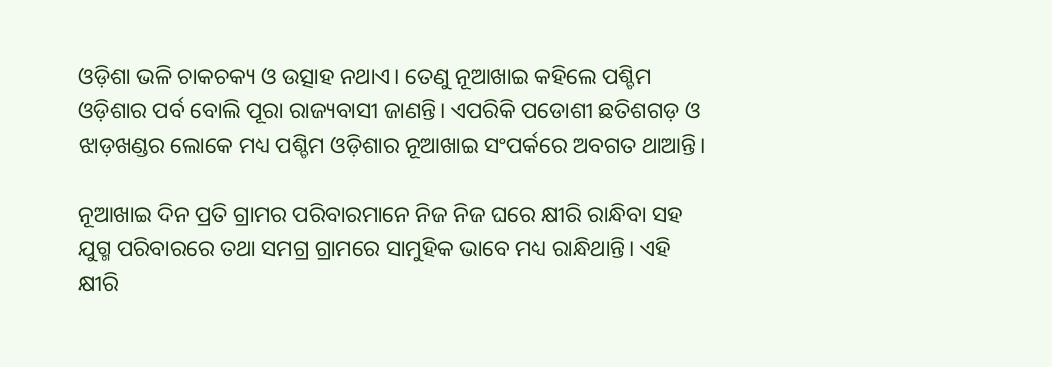ଓଡ଼ିଶା ଭଳି ଚାକଚକ୍ୟ ଓ ଉତ୍ସାହ ନଥାଏ। ତେଣୁ ନୂଆଖାଇ କହିଲେ ପଶ୍ଚିମ ଓଡ଼ିଶାର ପର୍ବ ବୋଲି ପୂରା ରାଜ୍ୟବାସୀ ଜାଣନ୍ତି। ଏପରିକି ପଡୋଶୀ ଛତିଶଗଡ଼ ଓ ଝାଡ଼ଖଣ୍ଡର ଲୋକେ ମଧ୍ୟ ପଶ୍ଚିମ ଓଡ଼ିଶାର ନୂଆଖାଇ ସଂପର୍କରେ ଅବଗତ ଥାଆନ୍ତି।

ନୂଆଖାଇ ଦିନ ପ୍ରତି ଗ୍ରାମର ପରିବାରମାନେ ନିଜ ନିଜ ଘରେ କ୍ଷୀରି ରାନ୍ଧିବା ସହ ଯୁଗ୍ମ ପରିବାରରେ ତଥା ସମଗ୍ର ଗ୍ରାମରେ ସାମୁହିକ ଭାବେ ମଧ୍ୟ ରାନ୍ଧିଥାନ୍ତି। ଏହି କ୍ଷୀରି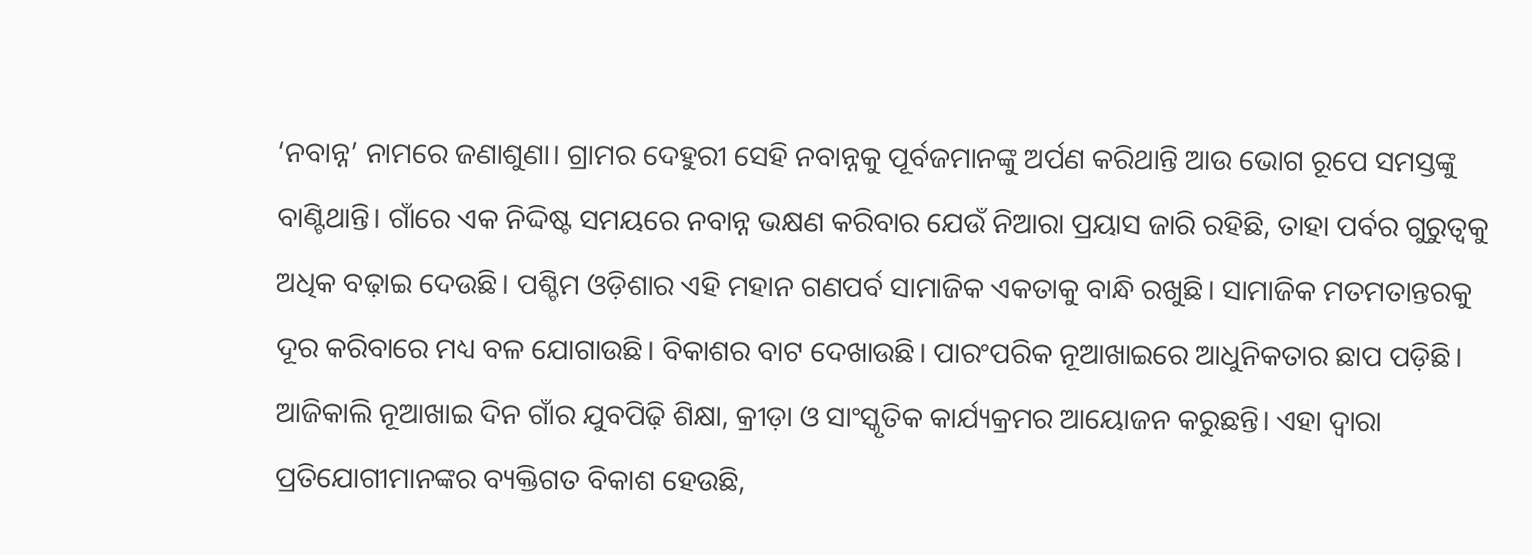‘ନବାନ୍ନ’ ନାମରେ ଜଣାଶୁଣା। ଗ୍ରାମର ଦେହୁରୀ ସେହି ନବାନ୍ନକୁ ପୂର୍ବଜମାନଙ୍କୁ ଅର୍ପଣ କରିଥାନ୍ତି ଆଉ ଭୋଗ ରୂପେ ସମସ୍ତଙ୍କୁ ବାଣ୍ଟିଥାନ୍ତି। ଗାଁରେ ଏକ ନିଦ୍ଦିଷ୍ଟ ସମୟରେ ନବାନ୍ନ ଭକ୍ଷଣ କରିବାର ଯେଉଁ ନିଆରା ପ୍ରୟାସ ଜାରି ରହିଛି, ତାହା ପର୍ବର ଗୁରୁତ୍ବକୁ ଅଧିକ ବଢ଼ାଇ ଦେଉଛି। ପଶ୍ଚିମ ଓଡ଼ିଶାର ଏହି ମହାନ ଗଣପର୍ବ ସାମାଜିକ ଏକତାକୁ ବାନ୍ଧି ରଖୁଛି। ସାମାଜିକ ମତମତାନ୍ତରକୁ ଦୂର କରିବାରେ ମଧ୍ୟ ବଳ ଯୋଗାଉଛି। ବିକାଶର ବାଟ ଦେଖାଉଛି। ପାରଂପରିକ ନୂଆଖାଇରେ ଆଧୁନିକତାର ଛାପ ପଡ଼ିଛି। ଆଜିକାଲି ନୂଆଖାଇ ଦିନ ଗାଁର ଯୁବପିଢ଼ି ଶିକ୍ଷା, କ୍ରୀଡ଼ା ଓ ସାଂସ୍କୃତିକ କାର୍ଯ୍ୟକ୍ରମର ଆୟୋଜନ କରୁଛନ୍ତି। ଏହା ଦ୍ବାରା ପ୍ରତିଯୋଗୀମାନଙ୍କର ବ୍ୟକ୍ତିଗତ ବିକାଶ ହେଉଛି,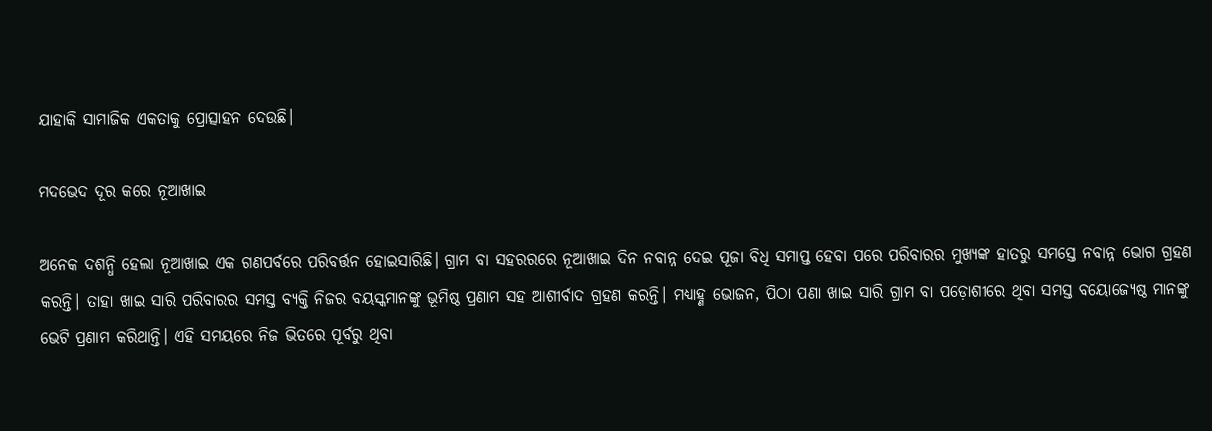ଯାହାକି ସାମାଜିକ ଏକତାକୁ ପ୍ରୋତ୍ସାହନ ଦେଉଛି।

ମଦଭେଦ ଦୂର କରେ ନୂଆଖାଇ

ଅନେକ ଦଶନ୍ଧି ହେଲା ନୂଆଖାଇ ଏକ ଗଣପର୍ବରେ ପରିବର୍ତ୍ତନ ହୋଇସାରିଛି। ଗ୍ରାମ ବା ସହରରରେ ନୂଆଖାଇ ଦିନ ନବାନ୍ନ ଦେଇ ପୂଜା ବିଧି ସମାପ୍ତ ହେବା ପରେ ପରିବାରର ମୁଖ୍ୟଙ୍କ ହାତରୁ ସମସ୍ତେ ନବାନ୍ନ ଭୋଗ ଗ୍ରହଣ କରନ୍ତି। ତାହା ଖାଇ ସାରି ପରିବାରର ସମସ୍ତ ବ୍ୟକ୍ତି ନିଜର ବୟସ୍କମାନଙ୍କୁ ଭୂମିଷ୍ଠ ପ୍ରଣାମ ସହ ଆଶୀର୍ବାଦ ଗ୍ରହଣ କରନ୍ତି। ମଧ୍ୟାହ୍ଣ ଭୋଜନ, ପିଠା ପଣା ଖାଇ ସାରି ଗ୍ରାମ ବା ପଡ଼ୋଶୀରେ ଥିବା ସମସ୍ତ ବୟୋଜ୍ୟେଷ୍ଠ ମାନଙ୍କୁ ଭେଟି ପ୍ରଣାମ କରିଥାନ୍ତି। ଏହି ସମୟରେ ନିଜ ଭିତରେ ପୂର୍ବରୁ ଥିବା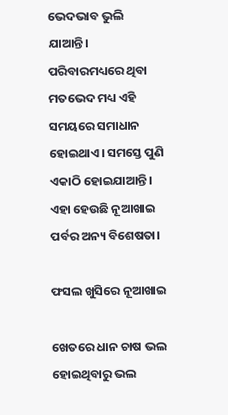ଭେଦଭାବ ଭୁଲି ଯାଆନ୍ତି। ପରିବାରମଧ୍ୟରେ ଥିବା ମତଭେଦ ମଧ୍ୟ ଏହି ସମୟରେ ସମାଧାନ ହୋଇଥାଏ। ସମସ୍ତେ ପୁଣି ଏକାଠି ହୋଇଯାଆନ୍ତି। ଏହା ହେଉଛି ନୂଆଖାଇ ପର୍ବର ଅନ୍ୟ ବିଶେଷତା।

ଫସଲ ଖୁସିରେ ନୂଆଖାଇ

ଖେତରେ ଧାନ ଚାଷ ଭଲ ହୋଇଥିବାରୁ ଭଲ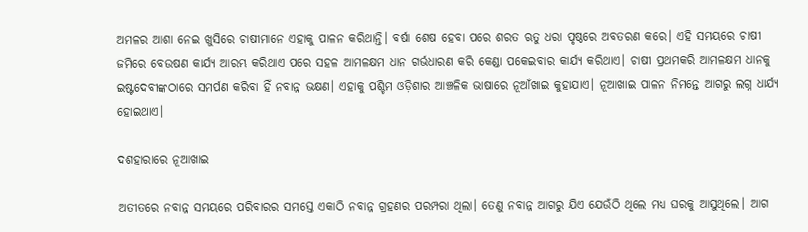ଅମଳର ଆଶା ନେଇ ଖୁସିରେ ଚାଷୀମାନେ ଏହାକୁ ପାଳନ କରିଥାନ୍ତି। ବର୍ଷା ଶେଷ ହେବା ପରେ ଶରତ ଋତୁ ଧରା ପୃଷ୍ଠରେ ଅବତରଣ କରେ। ଏହି ସମୟରେ ଚାଷୀ ଜମିରେ ବେଉଷଣ କାର୍ଯ୍ୟ ଆରମ୍ଭ କରିଥାଏ ପରେ ସହଳ ଆମଳକ୍ଷମ ଧାନ ଗର୍ଭଧାରଣ କରି କେଣ୍ଡା ପକେଇବାର କାର୍ଯ୍ୟ କରିଥାଏ। ଚାଷୀ ପ୍ରଥମକରି ଆମଳକ୍ଷମ ଧାନକୁ ଇଷ୍ଟଦେବୀଙ୍କଠାରେ ସମର୍ପଣ କରିବା ହିଁ ନବାନ୍ନ ଭକ୍ଷଣ। ଏହାକୁ ପଶ୍ଚିମ ଓଡ଼ିଶାର ଆଞ୍ଚଳିକ ଭାଷାରେ ନୂଆଁଖାଇ କୁହାଯାଏ। ନୂଆଖାଇ ପାଳନ ନିମନ୍ତେ ଆଗରୁ ଲଗ୍ନ ଧାର୍ଯ୍ୟ ହୋଇଥାଏ।

ଦଶହାରାରେ ନୂଆଖାଇ

ଅତୀତରେ ନବାନ୍ନ ସମୟରେ ପରିବାରର ସମସ୍ତେ ଏକାଠି ନବାନ୍ନ ଗ୍ରହଣର ପରମ୍ପରା ଥିଲା। ତେଣୁ ନବାନ୍ନ ଆଗରୁ ଯିଏ ଯେଉଁଠି ଥିଲେ ମଧ୍ୟ ଘରକୁ ଆସୁଥିଲେ। ଆଗ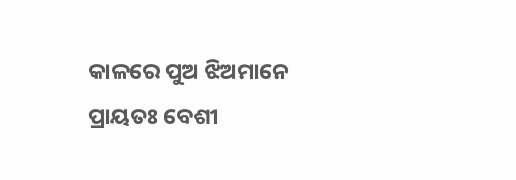କାଳରେ ପୁଅ ଝିଅମାନେ ପ୍ରାୟତଃ ବେଶୀ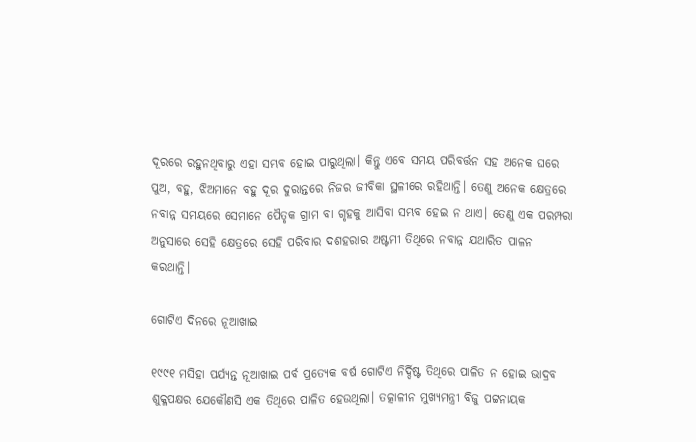ଦୂରରେ ରହୁନଥିବାରୁ ଏହା ସମ୍ଭବ ହୋଇ ପାରୁଥିଲା। କିନ୍ତୁ ଏବେ ସମୟ ପରିବର୍ତ୍ତନ ସହ ଅନେକ ଘରେ ପୁଅ, ବହୁ, ଝିଅମାନେ ବହୁ ଦୂର ଦୁରାନ୍ତରେ ନିଜର ଜୀବିକା ସ୍ଥଳୀରେ ରହିଥାନ୍ତି। ତେଣୁ ଅନେକ କ୍ଷେତ୍ରରେ ନବାନ୍ନ ସମୟରେ ସେମାନେ ପୈତୃକ ଗ୍ରାମ ବା ଗୃହକୁ ଆସିବା ସମ୍ଭବ ହେଇ ନ ଥାଏ। ତେଣୁ ଏକ ପରମ୍ପରା ଅନୁସାରେ ସେହି କ୍ଷେତ୍ରରେ ସେହି ପରିବାର ଦଶହରାର ଅଷ୍ଟମୀ ତିଥିରେ ନବାନ୍ନ ଯଥାରିତ ପାଳନ କରଥାନ୍ତି।

ଗୋଟିଏ ଦିନରେ ନୂଆଖାଇ

୧୯୯୧ ମସିହା ପର୍ଯ୍ୟନ୍ତ ନୂଆଖାଇ ପର୍ବ ପ୍ରତ୍ୟେକ ବର୍ଷ ଗୋଟିଏ ନିର୍ଦ୍ଦିଷ୍ଟ ତିଥିରେ ପାଳିତ ନ ହୋଇ ଭାଦ୍ରବ ଶୁକ୍ଳପକ୍ଷର ଯେକୌଣସି ଏକ ତିଥିରେ ପାଳିତ ହେଉଥିଲା। ତତ୍କାଳୀନ ମୁଖ୍ୟମନ୍ତ୍ରୀ ବିଜୁ ପଟ୍ଟନାୟକ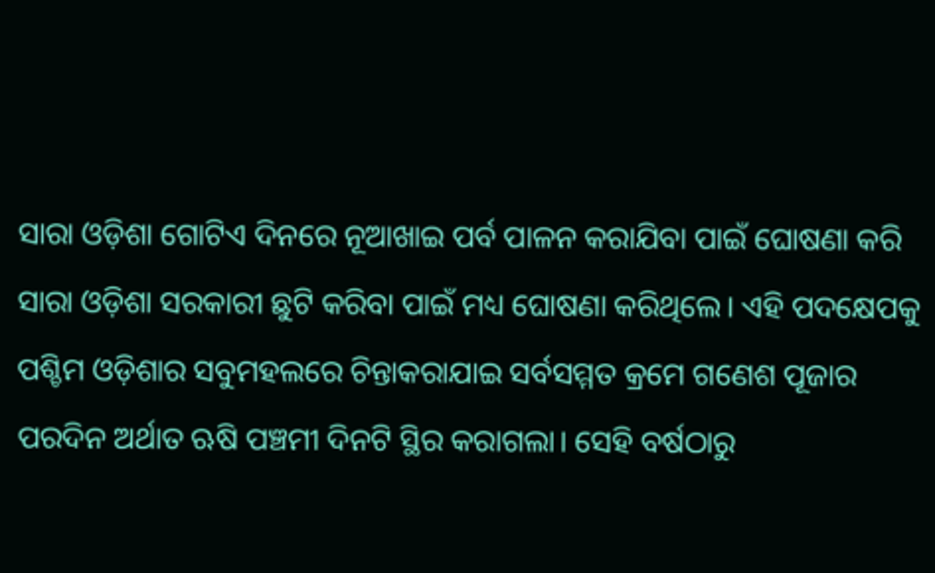ସାରା ଓଡ଼ିଶା ଗୋଟିଏ ଦିନରେ ନୂଆଖାଇ ପର୍ବ ପାଳନ କରାଯିବା ପାଇଁ ଘୋଷଣା କରି ସାରା ଓଡ଼ିଶା ସରକାରୀ ଛୁଟି କରିବା ପାଇଁ ମଧ୍ୟ ଘୋଷଣା କରିଥିଲେ। ଏହି ପଦକ୍ଷେପକୁ ପଶ୍ଚିମ ଓଡ଼ିଶାର ସବୁମହଲରେ ଚିନ୍ତାକରାଯାଇ ସର୍ବସମ୍ମତ କ୍ରମେ ଗଣେଶ ପୂଜାର ପରଦିନ ଅର୍ଥାତ ଋଷି ପଞ୍ଚମୀ ଦିନଟି ସ୍ଥିର କରାଗଲା। ସେହି ବର୍ଷଠାରୁ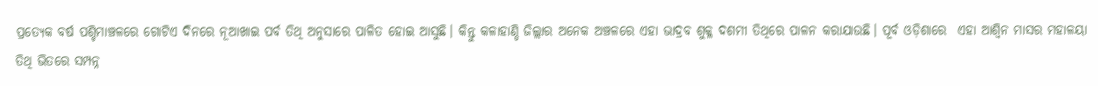ପ୍ରତ୍ୟେକ ବର୍ଷ ପଶ୍ଚିମାଞ୍ଚଳରେ ଗୋଟିଏ ଦିନରେ ନୂଆଖାଇ ପର୍ବ ତିଥି ଅନୁସାରେ ପାଳିତ ହୋଇ ଆସୁଛି। କିନ୍ତୁ କଳାହାଣ୍ଡି ଜିଲ୍ଲାର ଅନେକ ଅଞ୍ଚଳରେ ଏହା ଭାଦ୍ରବ ଶୁକ୍ଳ ଦଶମୀ ତିଥିରେ ପାଳନ କରାଯାଉଛି। ପୂର୍ବ ଓଡ଼ିଶାରେ  ଏହା ଆଶ୍ୱିନ ମାସର ମହାଳୟା ତିଥି ଭିତରେ ସମ୍ପନ୍ନ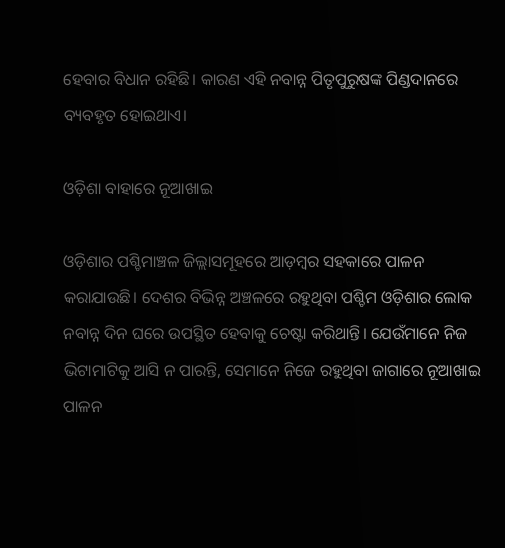ହେବାର ବିଧାନ ରହିଛି। କାରଣ ଏହି ନବାନ୍ନ ପିତୃପୁରୁଷଙ୍କ ପିଣ୍ଡଦାନରେ ବ୍ୟବହୃତ ହୋଇଥାଏ।

ଓଡ଼ିଶା ବାହାରେ ନୂଆଖାଇ

ଓଡ଼ିଶାର ପଶ୍ଚିମାଞ୍ଚଳ ଜିଲ୍ଲାସମୂହରେ ଆଡ଼ମ୍ବର ସହକାରେ ପାଳନ କରାଯାଉଛି। ଦେଶର ବିଭିନ୍ନ ଅଞ୍ଚଳରେ ରହୁଥିବା ପଶ୍ଚିମ ଓଡ଼ିଶାର ଲୋକ ନବାନ୍ନ ଦିନ ଘରେ ଉପସ୍ଥିତ ହେବାକୁ ଚେଷ୍ଟା କରିଥାନ୍ତି। ଯେଉଁମାନେ ନିଜ ଭିଟାମାଟିକୁ ଆସି ନ ପାରନ୍ତି, ସେମାନେ ନିଜେ ରହୁଥିବା ଜାଗାରେ ନୂଆଖାଇ ପାଳନ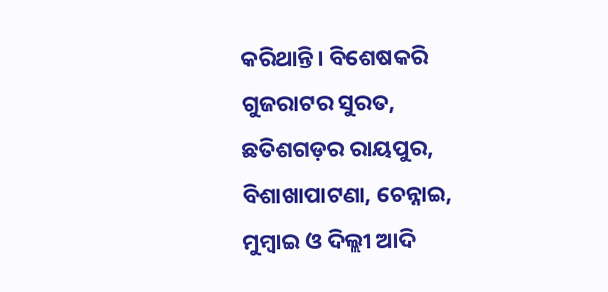କରିଥାନ୍ତି। ବିଶେଷକରି ଗୁଜରାଟର ସୁରତ, ଛତିଶଗଡ଼ର ରାୟପୁର, ବିଶାଖାପାଟଣା, ଚେନ୍ନାଇ, ମୁମ୍ବାଇ ଓ ଦିଲ୍ଲୀ ଆଦି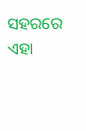ସହରରେ ଏହା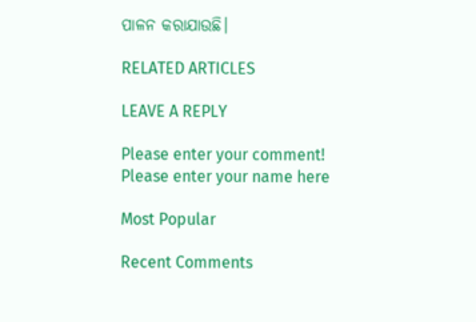ପାଳନ କରାଯାଉଛି।

RELATED ARTICLES

LEAVE A REPLY

Please enter your comment!
Please enter your name here

Most Popular

Recent Comments